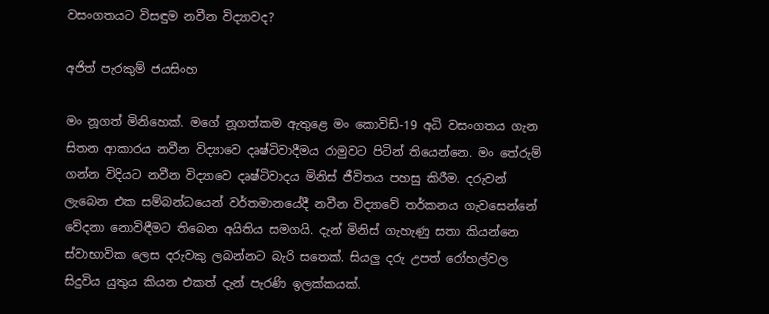වසංගතයට විසඳුම නවීන විද්‍යාවද?

අජිත් පැරකුම් ජයසිංහ

මං නූගත් මිනිහෙක්. මගේ නූගත්කම ඇතුළෙ මං කොවිඩ්-19 අධි වසංගතය ගැන සිතන ආකාරය නවීන විද්‍යාවෙ දෘෂ්ටිවාදීමය රාමුවට පිටින් තියෙන්නෙ. මං තේරුම් ගන්න විදියට නවීන විද්‍යාවෙ දෘෂ්ටිවාදය මිනිස් ජීවිතය පහසු කිරීම. දරුවන් ලැබෙන එක සම්බන්ධයෙන් වර්තමානයේදී නවීන විද්‍යාවේ තර්කනය ගැවසෙන්නේ වේදනා නොවිඳීමට තිබෙන අයිතිය සමගයි. දැන් මිනිස් ගැහැණු සතා කියන්නෙ ස්වාභාවික ලෙස දරුවකු ලබන්නට බැරි සතෙක්. සියලු දරු උපත් රෝහල්වල සිදුවිය යුතුය කියන එකත් දැන් පැරණි ඉලක්කයක්.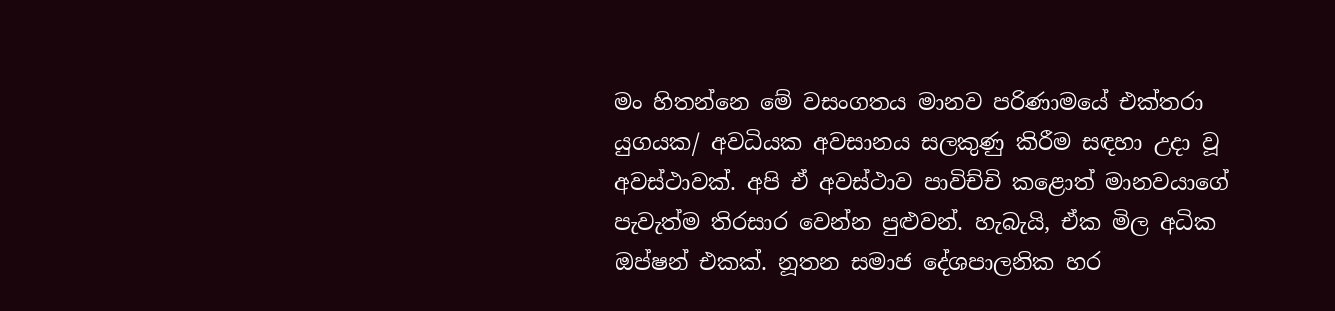මං හිතන්නෙ මේ වසංගතය මානව පරිණාමයේ එක්තරා යුගයක/ අවධියක අවසානය සලකුණු කිරීම සඳහා උදා වූ අවස්ථාවක්. අපි ඒ අවස්ථාව පාවිච්චි කළොත් මානවයාගේ පැවැත්ම තිරසාර වෙන්න පුළුවන්. හැබැයි, ඒක මිල අධික ඔප්ෂන් එකක්. නූතන සමාජ දේශපාලනික හර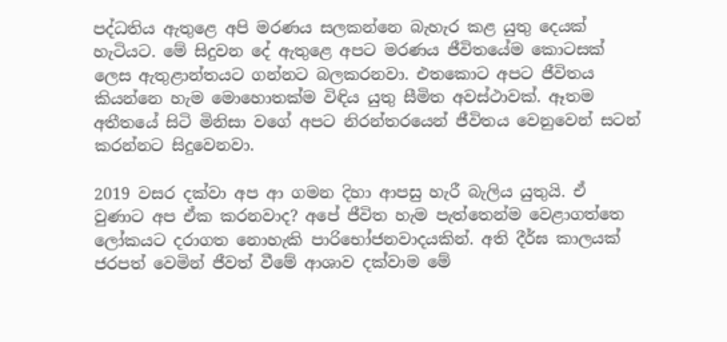පද්ධතිය ඇතුළෙ අපි මරණය සලකන්නෙ බැහැර කළ යුතු දෙයක් හැටියට. මේ සිදුවන දේ ඇතුළෙ අපට මරණය ජීවිතයේම කොටසක් ලෙස ඇතුළාන්තයට ගන්නට බලකරනවා. එතකොට අපට ජීවිතය කියන්නෙ හැම මොහොතක්ම විඳිය යුතු සීමිත අවස්ථාවක්. ඈතම අතීතයේ සිටි මිනිසා වගේ අපට නිරන්තරයෙන් ජීවිතය වෙනුවෙන් සටන් කරන්නට සිදුවෙනවා.

2019 වසර දක්වා අප ආ ගමන දිහා ආපසු හැරී බැලිය යුතුයි. ඒ වුණාට අප ඒක කරනවාද? අපේ ජීවිත හැම පැත්තෙන්ම වෙළාගත්තෙ ලෝකයට දරාගත නොහැකි පාරිභෝජනවාදයකින්. අති දීර්ඝ කාලයක් ජරපත් වෙමින් ජීවත් වීමේ ආශාව දක්වාම මේ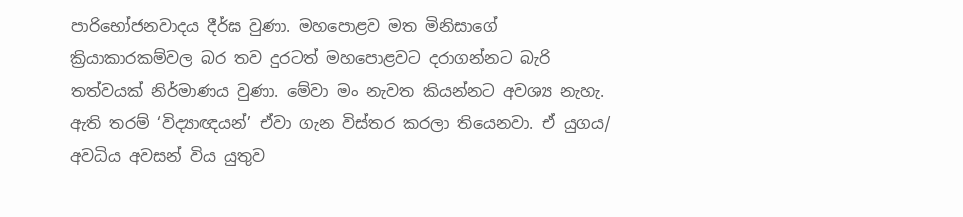පාරිභෝජනවාදය දීර්ඝ වුණා. මහපොළව මත මිනිසාගේ ක්‍රියාකාරකම්වල බර තව දුරටත් මහපොළවට දරාගන්නට බැරි තත්වයක් නිර්මාණය වුණා. මේවා මං නැවත කියන්නට අවශ්‍ය නැහැ. ඇති තරම් ‘විද්‍යාඥයන්’ ඒවා ගැන විස්තර කරලා තියෙනවා. ඒ යුගය/ අවධිය අවසන් විය යුතුව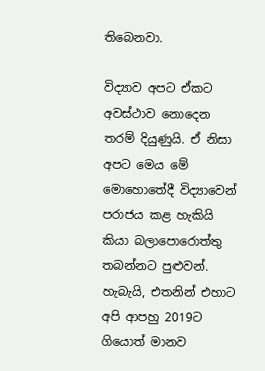තිබෙනවා.

විද්‍යාව අපට ඒකට අවස්ථාව නොදෙන තරම් දියුණුයි. ඒ නිසා අපට මෙය මේ මොහොතේදී විද්‍යාවෙන් පරාජය කළ හැකියි කියා බලාපොරොත්තු තබන්නට පුළුවන්. හැබැයි, එතනින් එහාට අපි ආපහු 2019ට ගියොත් මානව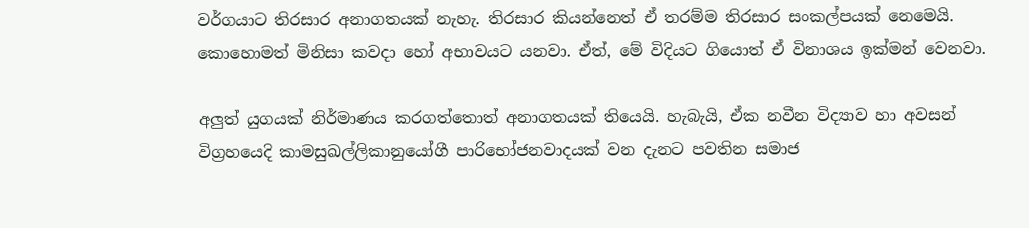වර්ගයාට තිරසාර අනාගතයක් නැහැ. තිරසාර කියන්නෙත් ඒ තරම්ම තිරසාර සංකල්පයක් නෙමෙයි. කොහොමත් මිනිසා කවදා හෝ අභාවයට යනවා. ඒත්, මේ විදියට ගියොත් ඒ විනාශය ඉක්මන් වෙනවා.

අලුත් යුගයක් නිර්මාණය කරගත්තොත් අනාගතයක් තියෙයි. හැබැයි, ඒක නවීන විද්‍යාව හා අවසන් විග්‍රහයෙදි කාමසුඛල්ලිකානුයෝගී පාරිභෝජනවාදයක් වන දැනට පවතින සමාජ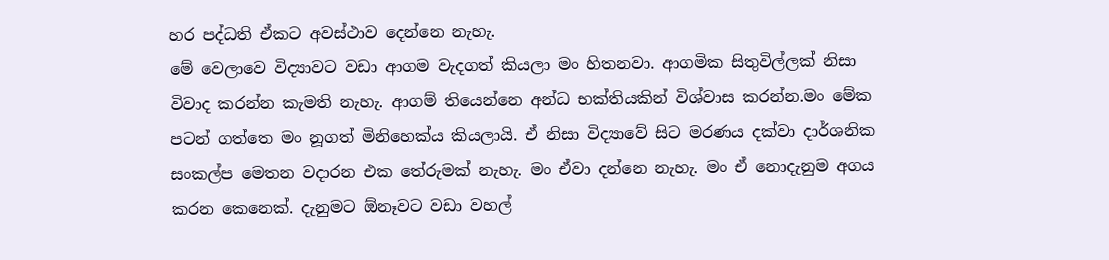හර පද්ධති ඒකට අවස්ථාව දෙන්නෙ නැහැ.
මේ වෙලාවෙ විද්‍යාවට වඩා ආගම වැදගත් කියලා මං හිතනවා. ආගමික සිතුවිල්ලක් නිසා විවාද කරන්න කැමති නැහැ. ආගම් තියෙන්නෙ අන්ධ භක්තියකින් විශ්වාස කරන්න.මං මේක පටන් ගත්තෙ මං නූගත් මිනිහෙක්ය කියලායි. ඒ නිසා විද්‍යාවේ සිට මරණය දක්වා දාර්ශනික සංකල්ප මෙතන වදාරන එක තේරුමක් නැහැ. මං ඒවා දන්නෙ නැහැ. මං ඒ නොදැනුම අගය කරන කෙනෙක්. දැනුමට ඕනෑවට වඩා වහල්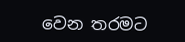වෙන තරමට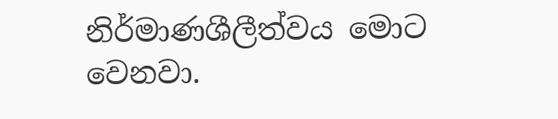නිර්මාණශීලීත්වය මොට වෙනවා.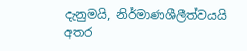දැනුමයි, නිර්මාණශීලීත්වයයි අතර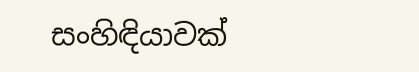සංහිඳියාවක්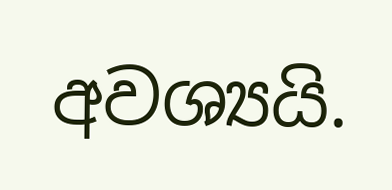අවශ්‍යයි.